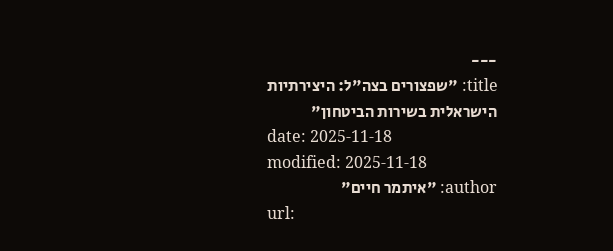---
title: "שפצורים בצה"ל: היצירתיות הישראלית בשירות הביטחון"
date: 2025-11-18
modified: 2025-11-18
author: "איתמר חיים"
url: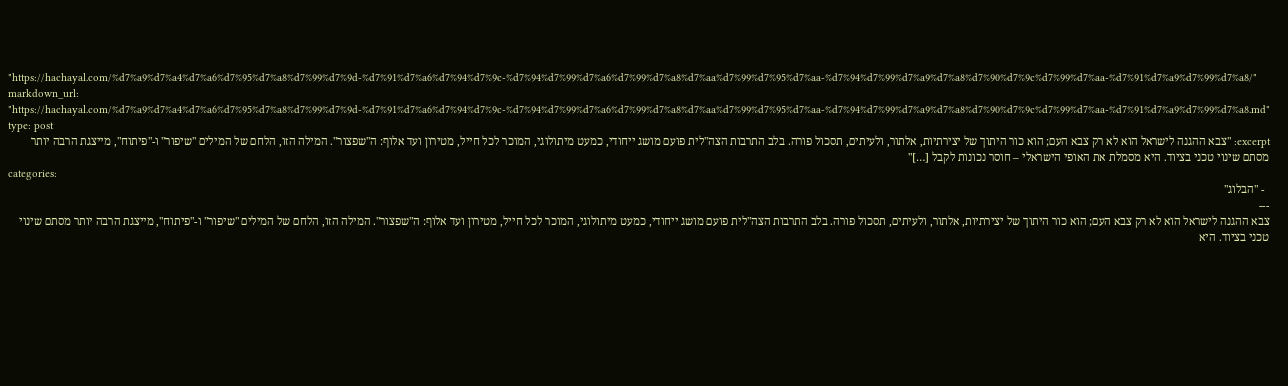"https://hachayal.com/%d7%a9%d7%a4%d7%a6%d7%95%d7%a8%d7%99%d7%9d-%d7%91%d7%a6%d7%94%d7%9c-%d7%94%d7%99%d7%a6%d7%99%d7%a8%d7%aa%d7%99%d7%95%d7%aa-%d7%94%d7%99%d7%a9%d7%a8%d7%90%d7%9c%d7%99%d7%aa-%d7%91%d7%a9%d7%99%d7%a8/"
markdown_url: "https://hachayal.com/%d7%a9%d7%a4%d7%a6%d7%95%d7%a8%d7%99%d7%9d-%d7%91%d7%a6%d7%94%d7%9c-%d7%94%d7%99%d7%a6%d7%99%d7%a8%d7%aa%d7%99%d7%95%d7%aa-%d7%94%d7%99%d7%a9%d7%a8%d7%90%d7%9c%d7%99%d7%aa-%d7%91%d7%a9%d7%99%d7%a8.md"
type: post
excerpt: "צבא ההגנה לישראל הוא לא רק צבא העם; הוא כור היתוך של יצירתיות, אלתור, ולעיתים, תסכול פורה. בלב התרבות הצה"לית פועם מושג ייחודי, כמעט מיתולוגי, המוכר לכל חייל, מטירון ועד אלוף: ה"שפצור". המילה הזו, הלחם של המילים "שיפור" ו-"פיתוח", מייצגת הרבה יותר מסתם שינוי טכני בציוד. היא מסמלת את האופי הישראלי – חוסר נכונות לקבל […]"
categories:
  - "הבלוג"
---
צבא ההגנה לישראל הוא לא רק צבא העם; הוא כור היתוך של יצירתיות, אלתור, ולעיתים, תסכול פורה. בלב התרבות הצה"לית פועם מושג ייחודי, כמעט מיתולוגי, המוכר לכל חייל, מטירון ועד אלוף: ה"שפצור". המילה הזו, הלחם של המילים "שיפור" ו-"פיתוח", מייצגת הרבה יותר מסתם שינוי טכני בציוד. היא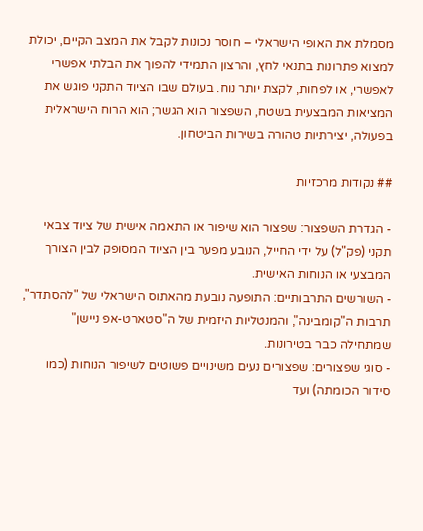מסמלת את האופי הישראלי – חוסר נכונות לקבל את המצב הקיים, יכולת למצוא פתרונות בתנאי לחץ, והרצון התמידי להפוך את הבלתי אפשרי לאפשרי, או לפחות, לקצת יותר נוח. בעולם שבו הציוד התקני פוגש את המציאות המבצעית בשטח, השפצור הוא הגשר; הוא הרוח הישראלית בפעולה, יצירתיות טהורה בשירות הביטחון.

## נקודות מרכזיות

- הגדרת השפצור: שפצור הוא שיפור או התאמה אישית של ציוד צבאי תקני (פק"ל) על ידי החייל, הנובע מפער בין הציוד המסופק לבין הצורך המבצעי או הנוחות האישית.
- השורשים התרבותיים: התופעה נובעת מהאתוס הישראלי של "להסתדר", תרבות ה"קומבינה", והמנטליות היזמית של ה"סטארט-אפ ניישן" שמתחילה כבר בטירונות.
- סוגי שפצורים: שפצורים נעים משינויים פשוטים לשיפור הנוחות (כמו סידור הכומתה) ועד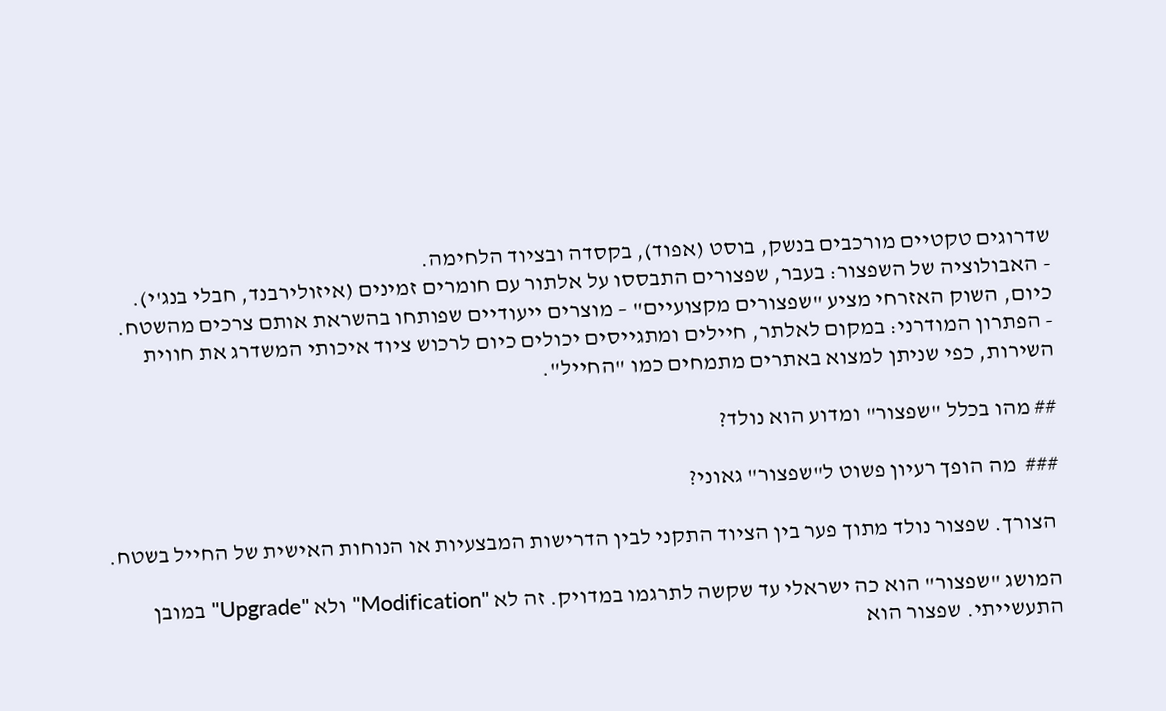שדרוגים טקטיים מורכבים בנשק, בוסט (אפוד), בקסדה ובציוד הלחימה.
- האבולוציה של השפצור: בעבר, שפצורים התבססו על אלתור עם חומרים זמינים (איזולירבנד, חבלי בנג'י). כיום, השוק האזרחי מציע "שפצורים מקצועיים" – מוצרים ייעודיים שפותחו בהשראת אותם צרכים מהשטח.
- הפתרון המודרני: במקום לאלתר, חיילים ומתגייסים יכולים כיום לרכוש ציוד איכותי המשדרג את חווית השירות, כפי שניתן למצוא באתרים מתמחים כמו "החייל".

## מהו בכלל "שפצור" ומדוע הוא נולד?

###  מה הופך רעיון פשוט ל"שפצור" גאוני?

 הצורך. שפצור נולד מתוך פער בין הציוד התקני לבין הדרישות המבצעיות או הנוחות האישית של החייל בשטח.

המושג "שפצור" הוא כה ישראלי עד שקשה לתרגמו במדויק. זה לא "Modification" ולא "Upgrade" במובן התעשייתי. שפצור הוא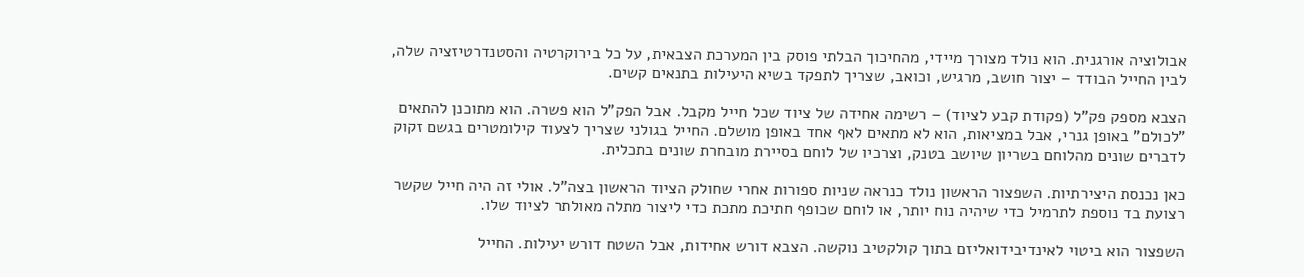אבולוציה אורגנית. הוא נולד מצורך מיידי, מהחיכוך הבלתי פוסק בין המערכת הצבאית, על כל בירוקרטיה והסטנדרטיזציה שלה, לבין החייל הבודד – יצור חושב, מרגיש, וכואב, שצריך לתפקד בשיא היעילות בתנאים קשים.

הצבא מספק פק"ל (פקודת קבע לציוד) – רשימה אחידה של ציוד שכל חייל מקבל. אבל הפק"ל הוא פשרה. הוא מתוכנן להתאים "לכולם" באופן גנרי, אבל במציאות, הוא לא מתאים לאף אחד באופן מושלם. החייל בגולני שצריך לצעוד קילומטרים בגשם זקוק לדברים שונים מהלוחם בשריון שיושב בטנק, וצרכיו של לוחם בסיירת מובחרת שונים בתכלית.

כאן נכנסת היצירתיות. השפצור הראשון נולד כנראה שניות ספורות אחרי שחולק הציוד הראשון בצה"ל. אולי זה היה חייל שקשר רצועת בד נוספת לתרמיל כדי שיהיה נוח יותר, או לוחם שכופף חתיכת מתכת כדי ליצור מתלה מאולתר לציוד שלו.

השפצור הוא ביטוי לאינדיבידואליזם בתוך קולקטיב נוקשה. הצבא דורש אחידות, אבל השטח דורש יעילות. החייל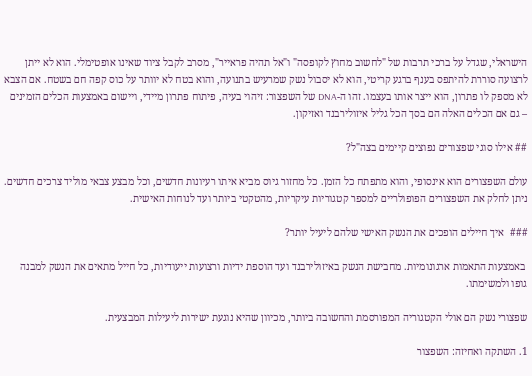הישראלי, שגדל על ברכי תרבות של "לחשוב מחוץ לקופסה" ו"אל תהיה פראייר", מסרב לקבל ציוד שאינו אופטימלי. הוא לא ייתן לרצועה סוררת להיתפס בענף ברגע קריטי, הוא לא יסבול נשק שמרעיש בתנועה, והוא בטח לא יוותר על כוס קפה חם בשטח. אם הצבא לא מספק לו פתרון, הוא ייצר אותו בעצמו. זהו ה-DNA של השפצור: זיהוי בעיה, פיתוח פתרון מיידי, ויישום באמצעות הכלים הזמינים – גם אם הכלים האלה הם בסך הכל גליל איזולירבנד ואזיקון.

## אילו סוגי שפצורים נפוצים קיימים בצה"ל?

עולם השפצורים הוא אינסופי, והוא מתפתח כל הזמן. כל מחזור גיוס מביא איתו רעיונות חדשים, וכל מבצע צבאי מוליד צרכים חדשים. ניתן לחלק את השפצורים הפופולריים למספר קטגוריות עיקריות, מהטקטי ביותר ועד לנוחות האישית.

###  איך חיילים הופכים את הנשק האישי שלהם ליעיל יותר?

 באמצעות התאמות ארגונומיות. מחבישת הנשק באיזולירבנד ועד הוספת ידיות ורצועות ייעודיות, כל חייל מתאים את הנשק למבנה גופו ולמשימתו.

שפצורי נשק הם אולי הקטגוריה המפורסמת והחשובה ביותר, מכיוון שהיא נוגעת ישירות ליעילות המבצעית.

1. השתקה ואחיזה: השפצור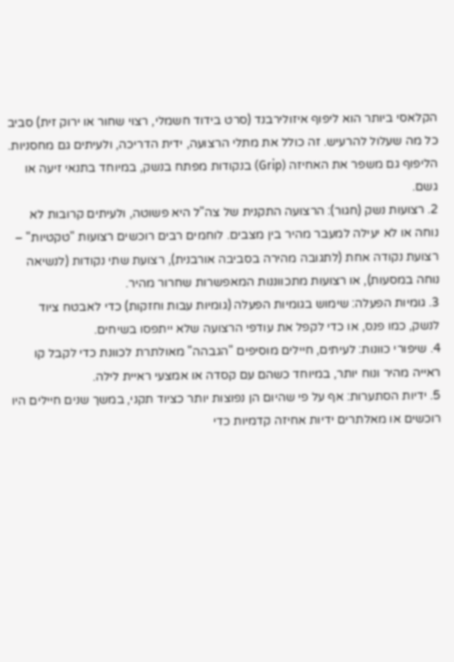הקלאסי ביותר הוא ליפוף איזולירבנד (סרט בידוד חשמלי, רצוי שחור או ירוק זית) סביב כל מה שעלול להרעיש. זה כולל את מתלי הרצועה, ידית הדריכה, ולעיתים גם מחסניות. הליפוף גם משפר את האחיזה (Grip) בנקודות מפתח בנשק, במיוחד בתנאי זיעה או גשם.
2. רצועות נשק (חגור): הרצועה התקנית של צה"ל היא פשוטה, ולעיתים קרובות לא נוחה או לא יעילה למעבר מהיר בין מצבים. לוחמים רבים רוכשים רצועות "טקטיות" – רצועת נקודה אחת (לתגובה מהירה בסביבה אורבנית), רצועת שתי נקודות (לנשיאה נוחה במסעות), או רצועות מתכווננות המאפשרות שחרור מהיר.
3. גומיות הפעלה: שימוש בגומיות הפעלה (גומיות עבות וחזקות) כדי לאבטח ציוד לנשק, כמו פנס, או כדי לקפל את עודפי הרצועה שלא ייתפסו בשיחים.
4. שיפורי כוונות: לעיתים, חיילים מוסיפים "הגבהה" מאולתרת לכוונת כדי לקבל קו ראייה מהיר ונוח יותר, במיוחד כשהם עם קסדה או אמצעי ראיית לילה.
5. ידיות הסתערות: אף על פי שהיום הן נפוצות יותר כציוד תקני, במשך שנים חיילים היו רוכשים או מאלתרים ידיות אחיזה קדמיות כדי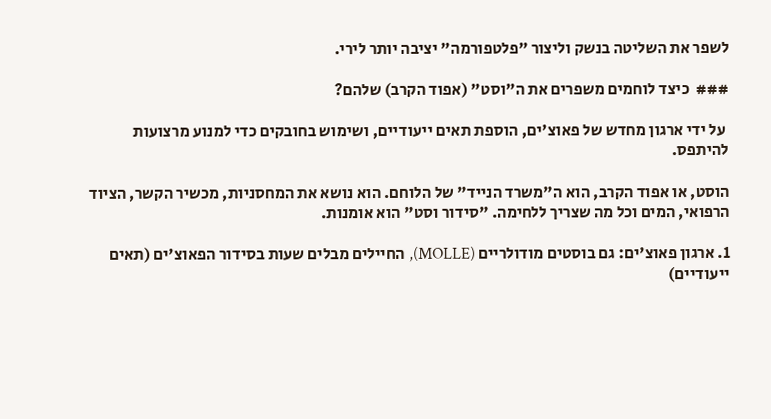לשפר את השליטה בנשק וליצור "פלטפורמה" יציבה יותר לירי.

###  כיצד לוחמים משפרים את ה"וסט" (אפוד הקרב) שלהם?

 על ידי ארגון מחדש של פאוצ'ים, הוספת תאים ייעודיים, ושימוש בחובקים כדי למנוע מרצועות להיתפס.

הוסט, או אפוד הקרב, הוא ה"משרד הנייד" של הלוחם. הוא נושא את המחסניות, מכשיר הקשר, הציוד הרפואי, המים וכל מה שצריך ללחימה. "סידור וסט" הוא אומנות.

1. ארגון פאוצ'ים: גם בוסטים מודולריים (MOLLE), החיילים מבלים שעות בסידור הפאוצ'ים (תאים ייעודיים)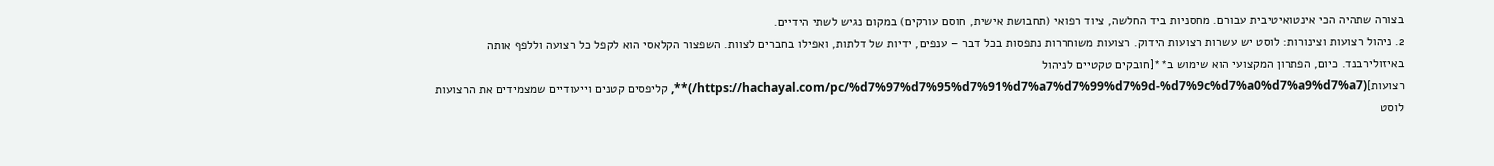בצורה שתהיה הכי אינטואיטיבית עבורם. מחסניות ביד החלשה, ציוד רפואי (תחבושת אישית, חוסם עורקים) במקום נגיש לשתי הידיים.
2. ניהול רצועות וצינורות: לוסט יש עשרות רצועות הידוק. רצועות משוחררות נתפסות בכל דבר – ענפים, ידיות של דלתות, ואפילו בחברים לצוות. השפצור הקלאסי הוא לקפל כל רצועה וללפף אותה באיזולירבנד. כיום, הפתרון המקצועי הוא שימוש ב**[חובקים טקטיים לניהול רצועות](https://hachayal.com/pc/%d7%97%d7%95%d7%91%d7%a7%d7%99%d7%9d-%d7%9c%d7%a0%d7%a9%d7%a7/)**, קליפסים קטנים וייעודיים שמצמידים את הרצועות לוסט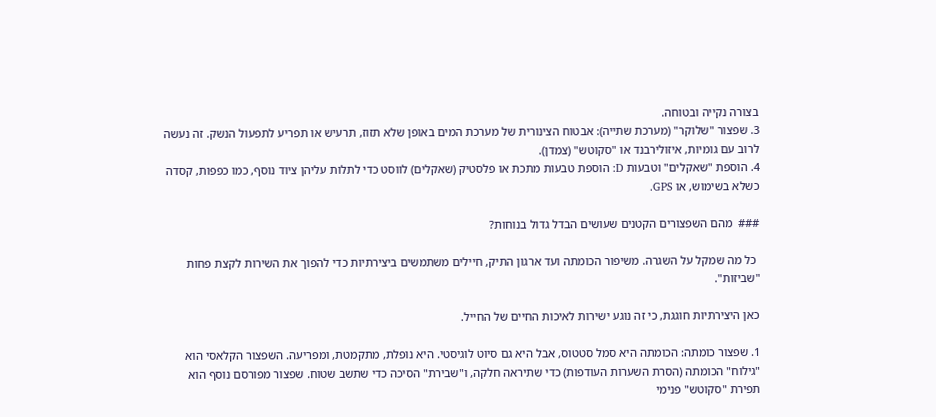בצורה נקייה ובטוחה.
3. שפצור "שלוקר" (מערכת שתייה): אבטוח הצינורית של מערכת המים באופן שלא תזוז, תרעיש או תפריע לתפעול הנשק. זה נעשה לרוב עם גומיות, איזולירבנד או "סקוטש" (צמדן).
4. הוספת "שאקלים" וטבעות D: הוספת טבעות מתכת או פלסטיק (שאקלים) לווסט כדי לתלות עליהן ציוד נוסף, כמו כפפות, קסדה כשלא בשימוש, או GPS.

###  מהם השפצורים הקטנים שעושים הבדל גדול בנוחות?

 כל מה שמקל על השגרה. משיפור הכומתה ועד ארגון התיק, חיילים משתמשים ביצירתיות כדי להפוך את השירות לקצת פחות "שביזות".

כאן היצירתיות חוגגת, כי זה נוגע ישירות לאיכות החיים של החייל.

1. שפצור כומתה: הכומתה היא סמל סטטוס, אבל היא גם סיוט לוגיסטי. היא נופלת, מתקמטת, ומפריעה. השפצור הקלאסי הוא "גילוח" הכומתה (הסרת השערות העודפות) כדי שתיראה חלקה, ו"שבירת" הסיכה כדי שתשב שטוח. שפצור מפורסם נוסף הוא תפירת "סקוטש" פנימי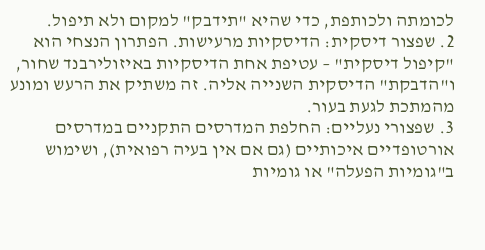לכומתה ולכותפת, כדי שהיא "תידבק" למקום ולא תיפול.
2. שפצור דיסקית: הדיסקיות מרעישות. הפתרון הנצחי הוא "קיפול דיסקית" – עטיפת אחת הדיסקיות באיזולירבנד שחור, ו"הדבקת" הדיסקית השנייה אליה. זה משתיק את הרעש ומונע מהמתכת לגעת בעור.
3. שפצורי נעליים: החלפת המדרסים התקניים במדרסים אורטופדיים איכותיים (גם אם אין בעיה רפואית), ושימוש ב"גומיות הפעלה" או גומיות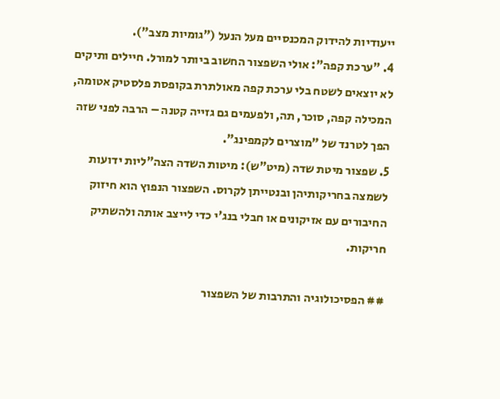ייעודיות להידוק המכנסיים מעל הנעל ("גומיות מצב").
4. "ערכת קפה": אולי השפצור החשוב ביותר למורל. חיילים ותיקים לא יוצאים לשטח בלי ערכת קפה מאולתרת בקופסת פלסטיק אטומה, המכילה קפה, סוכר, תה, ולפעמים גם גזייה קטנה – הרבה לפני שזה הפך לטרנד של "מוצרים לקמפינג".
5. שפצור מיטת שדה (מיט"ש): מיטות השדה הצה"ליות ידועות לשמצה בחריקותיהן ובנטייתן לקרוס. השפצור הנפוץ הוא חיזוק החיבורים עם אזיקונים או חבלי בנג'י כדי לייצב אותה ולהשתיק חריקות.

## הפסיכולוגיה והתרבות של השפצור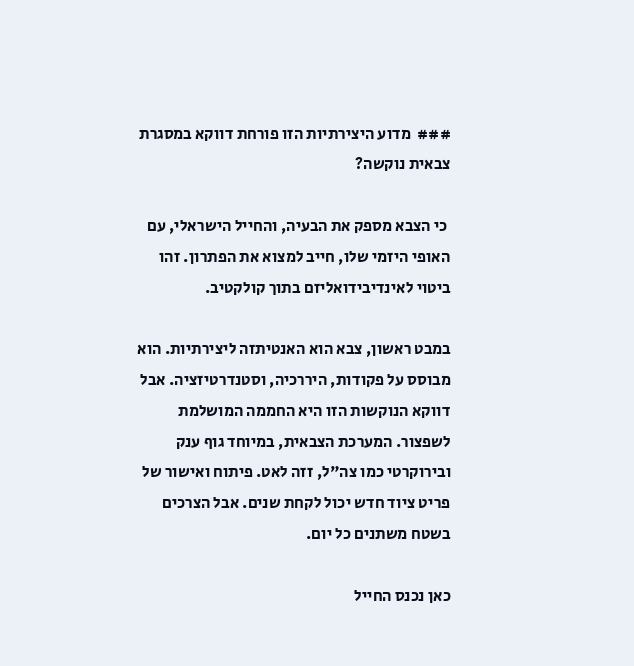###  מדוע היצירתיות הזו פורחת דווקא במסגרת צבאית נוקשה?

 כי הצבא מספק את הבעיה, והחייל הישראלי, עם האופי היזמי שלו, חייב למצוא את הפתרון. זהו ביטוי לאינדיבידואליזם בתוך קולקטיב.

במבט ראשון, צבא הוא האנטיתזה ליצירתיות. הוא מבוסס על פקודות, היררכיה, וסטנדרטיזציה. אבל דווקא הנוקשות הזו היא החממה המושלמת לשפצור. המערכת הצבאית, במיוחד גוף ענק ובירוקרטי כמו צה"ל, זזה לאט. פיתוח ואישור של פריט ציוד חדש יכול לקחת שנים. אבל הצרכים בשטח משתנים כל יום.

כאן נכנס החייל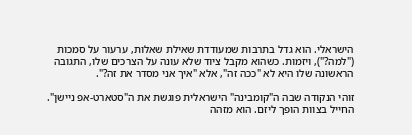הישראלי. הוא גדל בתרבות שמעודדת שאילת שאלות, ערעור על סמכות ("למה?"), ויזמות. כשהוא מקבל ציוד שלא עונה על הצרכים שלו, התגובה הראשונה שלו היא לא "ככה זה", אלא "איך אני מסדר את זה?".

זוהי הנקודה שבה ה"קומבינה" הישראלית פוגשת את ה"סטארט-אפ ניישן". החייל בצוות הופך ליזם. הוא מזהה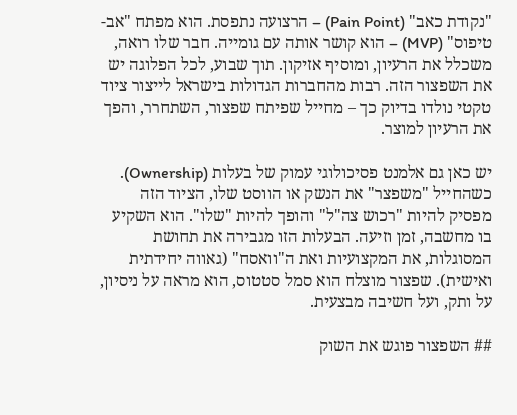"נקודת כאב" (Pain Point) – הרצועה נתפסת. הוא מפתח "אב-טיפוס" (MVP) – הוא קושר אותה עם גומייה. חבר שלו רואה, משכלל את הרעיון, ומוסיף אזיקון. תוך שבוע, לכל הפלוגה יש את השפצור הזה. רבות מהחברות הגדולות בישראל לייצור ציוד טקטי נולדו בדיוק כך – מחייל שפיתח שפצור, השתחרר, והפך את הרעיון למוצר.

יש כאן גם אלמנט פסיכולוגי עמוק של בעלות (Ownership). כשהחייל "משפצר" את הנשק או הווסט שלו, הציוד הזה מפסיק להיות "רכוש צה"ל" והופך להיות "שלו". הוא השקיע בו מחשבה, זמן וזיעה. הבעלות הזו מגבירה את תחושת המסוגלות, את המקצועיות ואת ה"וואסח" (גאווה יחידתית ואישית). שפצור מוצלח הוא סמל סטטוס, הוא מראה על ניסיון, על ותק, ועל חשיבה מבצעית.

## השפצור פוגש את השוק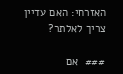האזרחי: האם עדיין צריך לאלתר?

###  אם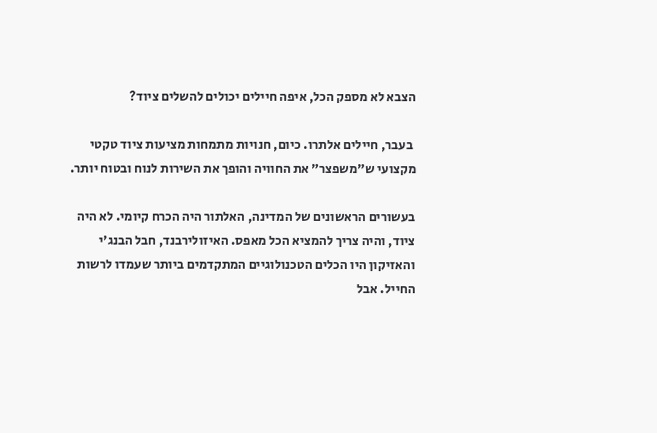הצבא לא מספק הכל, איפה חיילים יכולים להשלים ציוד?

 בעבר, חיילים אלתרו. כיום, חנויות מתמחות מציעות ציוד טקטי מקצועי ש"משפצר" את החוויה והופך את השירות לנוח ובטוח יותר.

בעשורים הראשונים של המדינה, האלתור היה הכרח קיומי. לא היה ציוד, והיה צריך להמציא הכל מאפס. האיזולירבנד, חבל הבנג'י והאזיקון היו הכלים הטכנולוגיים המתקדמים ביותר שעמדו לרשות החייל. אבל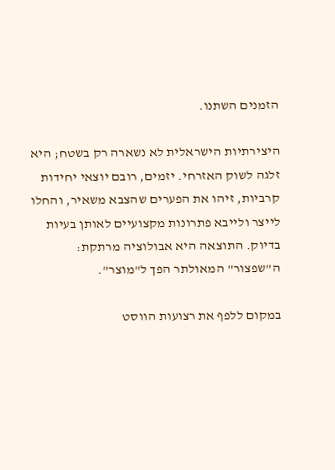הזמנים השתנו.

היצירתיות הישראלית לא נשארה רק בשטח; היא זלגה לשוק האזרחי. יזמים, רובם יוצאי יחידות קרביות, זיהו את הפערים שהצבא משאיר, והחלו לייצר ולייבא פתרונות מקצועיים לאותן בעיות בדיוק. התוצאה היא אבולוציה מרתקת: ה"שפצור" המאולתר הפך ל"מוצר".

במקום ללפף את רצועות הווסט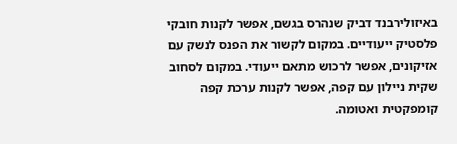באיזולירבנד דביק שנהרס בגשם, אפשר לקנות חובקי פלסטיק ייעודיים. במקום לקשור את הפנס לנשק עם אזיקונים, אפשר לרכוש מתאם ייעודי. במקום לסחוב שקית ניילון עם קפה, אפשר לקנות ערכת קפה קומפקטית ואטומה.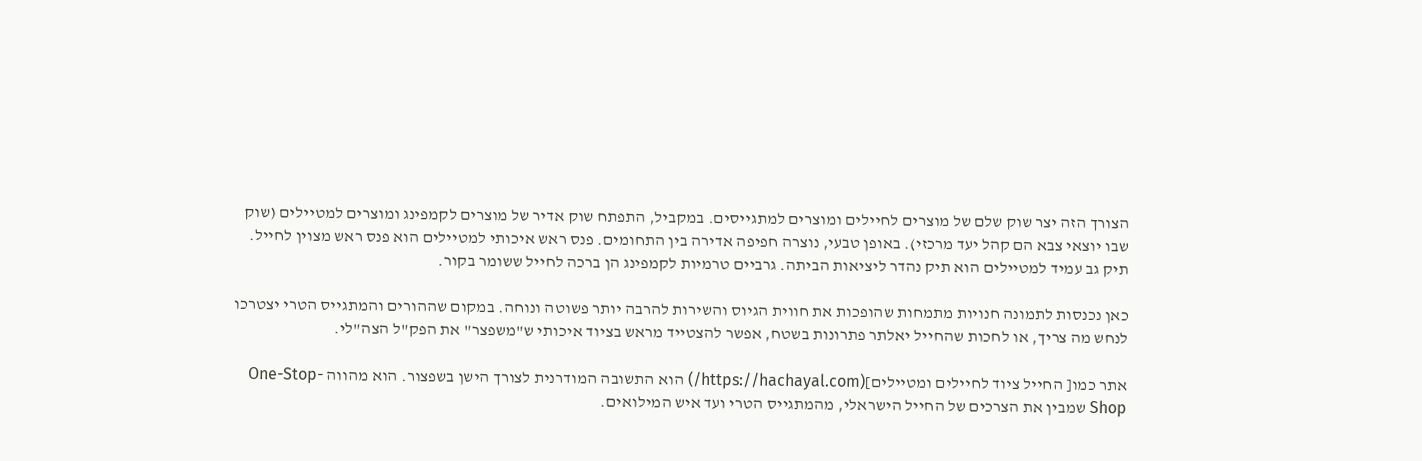הצורך הזה יצר שוק שלם של מוצרים לחיילים ומוצרים למתגייסים. במקביל, התפתח שוק אדיר של מוצרים לקמפינג ומוצרים למטיילים (שוק שבו יוצאי צבא הם קהל יעד מרכזי). באופן טבעי, נוצרה חפיפה אדירה בין התחומים. פנס ראש איכותי למטיילים הוא פנס ראש מצוין לחייל. תיק גב עמיד למטיילים הוא תיק נהדר ליציאות הביתה. גרביים טרמיות לקמפינג הן ברכה לחייל ששומר בקור.

כאן נכנסות לתמונה חנויות מתמחות שהופכות את חווית הגיוס והשירות להרבה יותר פשוטה ונוחה. במקום שההורים והמתגייס הטרי יצטרכו לנחש מה צריך, או לחכות שהחייל יאלתר פתרונות בשטח, אפשר להצטייד מראש בציוד איכותי ש"משפצר" את הפק"ל הצה"לי.

אתר כמו[ החייל ציוד לחיילים ומטיילים](https://hachayal.com/) הוא התשובה המודרנית לצורך הישן בשפצור. הוא מהווה One-Stop-Shop שמבין את הצרכים של החייל הישראלי, מהמתגייס הטרי ועד איש המילואים.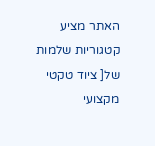האתר מציע קטגוריות שלמות של[ ציוד טקטי מקצועי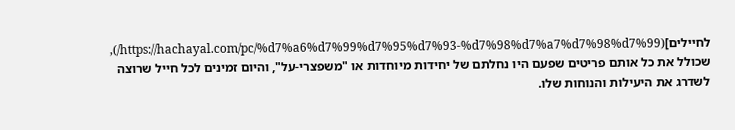לחיילים](https://hachayal.com/pc/%d7%a6%d7%99%d7%95%d7%93-%d7%98%d7%a7%d7%98%d7%99/), שכולל את כל אותם פריטים שפעם היו נחלתם של יחידות מיוחדות או "משפצרי-על", והיום זמינים לכל חייל שרוצה לשדרג את היעילות והנוחות שלו.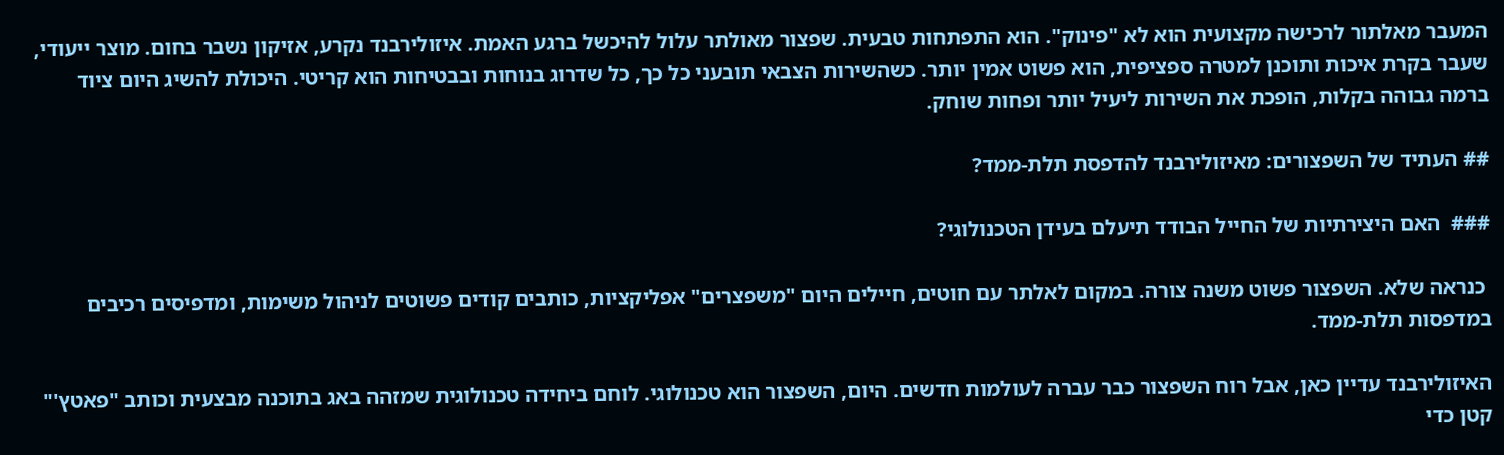המעבר מאלתור לרכישה מקצועית הוא לא "פינוק". הוא התפתחות טבעית. שפצור מאולתר עלול להיכשל ברגע האמת. איזולירבנד נקרע, אזיקון נשבר בחום. מוצר ייעודי, שעבר בקרת איכות ותוכנן למטרה ספציפית, הוא פשוט אמין יותר. כשהשירות הצבאי תובעני כל כך, כל שדרוג בנוחות ובבטיחות הוא קריטי. היכולת להשיג היום ציוד ברמה גבוהה בקלות, הופכת את השירות ליעיל יותר ופחות שוחק.

## העתיד של השפצורים: מאיזולירבנד להדפסת תלת-ממד?

###  האם היצירתיות של החייל הבודד תיעלם בעידן הטכנולוגי?

 כנראה שלא. השפצור פשוט משנה צורה. במקום לאלתר עם חוטים, חיילים היום "משפצרים" אפליקציות, כותבים קודים פשוטים לניהול משימות, ומדפיסים רכיבים במדפסות תלת-ממד.

האיזולירבנד עדיין כאן, אבל רוח השפצור כבר עברה לעולמות חדשים. היום, השפצור הוא טכנולוגי. לוחם ביחידה טכנולוגית שמזהה באג בתוכנה מבצעית וכותב "פאטץ'" קטן כדי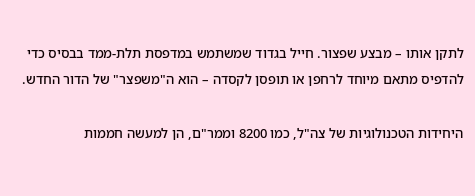לתקן אותו – מבצע שפצור. חייל בגדוד שמשתמש במדפסת תלת-ממד בבסיס כדי להדפיס מתאם מיוחד לרחפן או תופסן לקסדה – הוא ה"משפצר" של הדור החדש.

היחידות הטכנולוגיות של צה"ל, כמו 8200 וממר"ם, הן למעשה חממות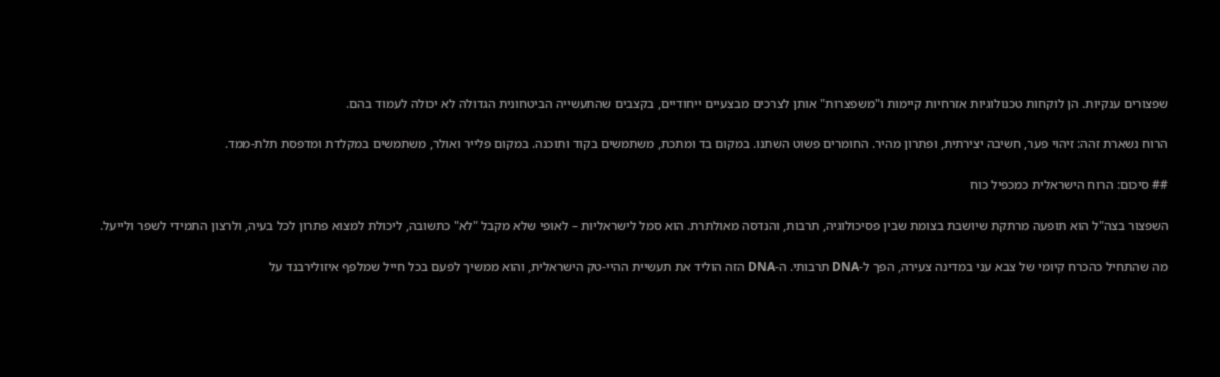שפצורים ענקיות. הן לוקחות טכנולוגיות אזרחיות קיימות ו"משפצרות" אותן לצרכים מבצעיים ייחודיים, בקצבים שהתעשייה הביטחונית הגדולה לא יכולה לעמוד בהם.

הרוח נשארת זהה: זיהוי פער, חשיבה יצירתית, ופתרון מהיר. החומרים פשוט השתנו. במקום בד ומתכת, משתמשים בקוד ותוכנה. במקום פלייר ואולר, משתמשים במקלדת ומדפסת תלת-ממד.

## סיכום: הרוח הישראלית כמכפיל כוח

השפצור בצה"ל הוא תופעה מרתקת שיושבת בצומת שבין פסיכולוגיה, תרבות, והנדסה מאולתרת. הוא סמל לישראליות – לאופי שלא מקבל "לא" כתשובה, ליכולת למצוא פתרון לכל בעיה, ולרצון התמידי לשפר ולייעל.

מה שהתחיל כהכרח קיומי של צבא עני במדינה צעירה, הפך ל-DNA תרבותי. ה-DNA הזה הוליד את תעשיית ההיי-טק הישראלית, והוא ממשיך לפעם בכל חייל שמלפף איזולירבנד על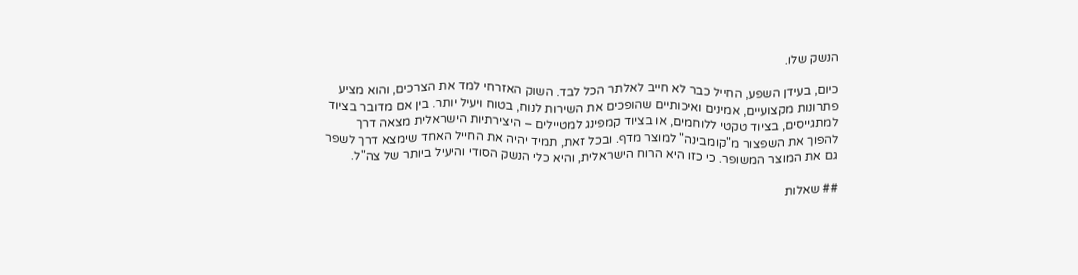הנשק שלו.

כיום, בעידן השפע, החייל כבר לא חייב לאלתר הכל לבד. השוק האזרחי למד את הצרכים, והוא מציע פתרונות מקצועיים, אמינים ואיכותיים שהופכים את השירות לנוח, בטוח ויעיל יותר. בין אם מדובר בציוד למתגייסים, בציוד טקטי ללוחמים, או בציוד קמפינג למטיילים – היצירתיות הישראלית מצאה דרך להפוך את השפצור מ"קומבינה" למוצר מדף. ובכל זאת, תמיד יהיה את החייל האחד שימצא דרך לשפר גם את המוצר המשופר. כי כזו היא הרוח הישראלית, והיא כלי הנשק הסודי והיעיל ביותר של צה"ל.

## שאלות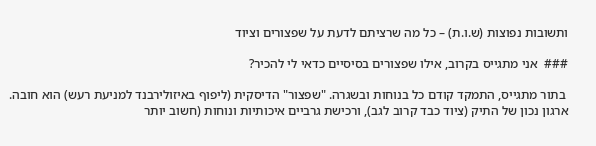ותשובות נפוצות (ש.ו.ת) – כל מה שרציתם לדעת על שפצורים וציוד

###  אני מתגייס בקרוב, אילו שפצורים בסיסיים כדאי לי להכיר?

 בתור מתגייס, התמקד קודם כל בנוחות ובשגרה. "שפצור" הדיסקית (ליפוף באיזולירבנד למניעת רעש) הוא חובה. ארגון נכון של התיק (ציוד כבד קרוב לגב), ורכישת גרביים איכותיות ונוחות (חשוב יותר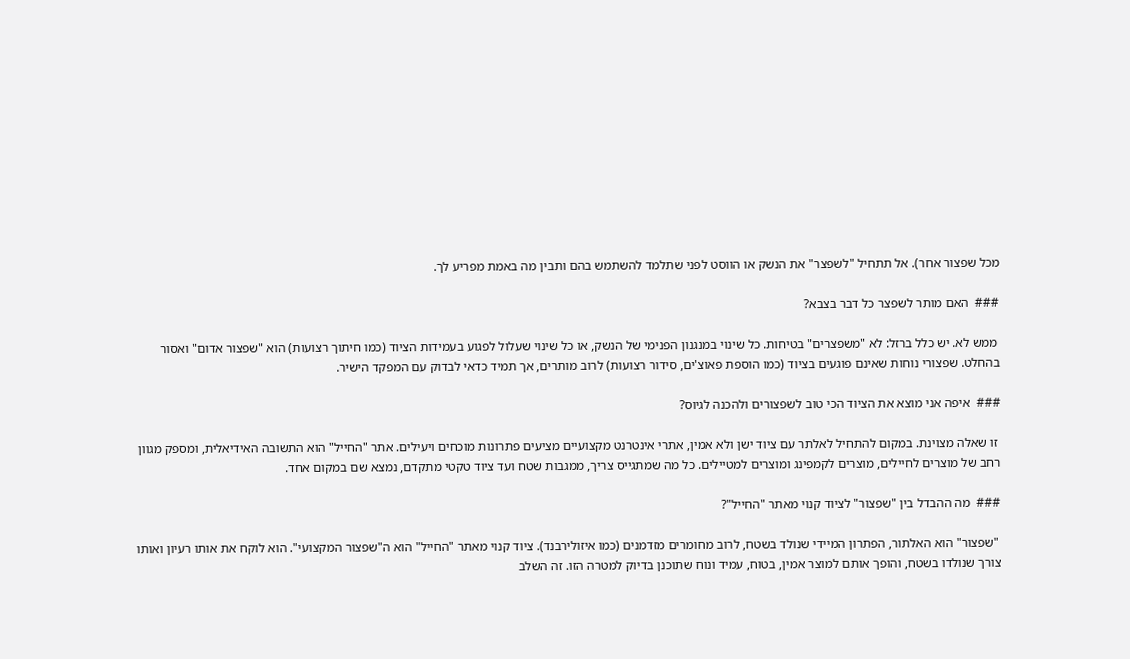מכל שפצור אחר). אל תתחיל "לשפצר" את הנשק או הווסט לפני שתלמד להשתמש בהם ותבין מה באמת מפריע לך.

###  האם מותר לשפצר כל דבר בצבא?

 ממש לא. יש כלל ברזל: לא "משפצרים" בטיחות. כל שינוי במנגנון הפנימי של הנשק, או כל שינוי שעלול לפגוע בעמידות הציוד (כמו חיתוך רצועות) הוא "שפצור אדום" ואסור בהחלט. שפצורי נוחות שאינם פוגעים בציוד (כמו הוספת פאוצ'ים, סידור רצועות) לרוב מותרים, אך תמיד כדאי לבדוק עם המפקד הישיר.

###  איפה אני מוצא את הציוד הכי טוב לשפצורים ולהכנה לגיוס?

 זו שאלה מצוינת. במקום להתחיל לאלתר עם ציוד ישן ולא אמין, אתרי אינטרנט מקצועיים מציעים פתרונות מוכחים ויעילים. אתר "החייל" הוא התשובה האידיאלית, ומספק מגוון רחב של מוצרים לחיילים, מוצרים לקמפינג ומוצרים למטיילים. כל מה שמתגייס צריך, ממגבות שטח ועד ציוד טקטי מתקדם, נמצא שם במקום אחד.

###  מה ההבדל בין "שפצור" לציוד קנוי מאתר "החייל"?

 "שפצור" הוא האלתור, הפתרון המיידי שנולד בשטח, לרוב מחומרים מזדמנים (כמו איזולירבנד). ציוד קנוי מאתר "החייל" הוא ה"שפצור המקצועי". הוא לוקח את אותו רעיון ואותו צורך שנולדו בשטח, והופך אותם למוצר אמין, בטוח, עמיד ונוח שתוכנן בדיוק למטרה הזו. זה השלב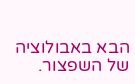הבא באבולוציה של השפצור.